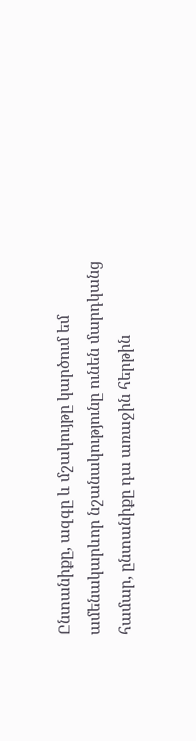Ընտանիքը, ազգը և մշակույթը կարծում եմ ամենակարևոր նշանակությունը ունեն մարդկանց համար, ընտանիքը դա առաջին հերթին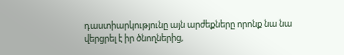դաստիարկությունը այն արժեքները որոնք նա նա վերցրել է իր ծնողներից,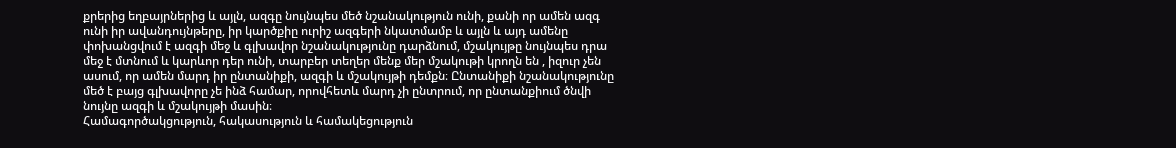քրերից եղբայրներից և այլն, ազգը նույնպես մեծ նշանակություն ունի, քանի որ ամեն ազգ ունի իր ավանդույնթերը, իր կարծքիը ուրիշ ազգերի նկատմամբ և այլն և այդ ամենը փոխանցվում է ազգի մեջ և գլխավոր նշանակությունը դարձնում, մշակույթը նույնպես դրա մեջ է մտնում և կարևոր դեր ունի, տարբեր տեղեր մենք մեր մշակութի կրողն են , իզուր չեն ասում, որ ամեն մարդ իր ընտանիքի, ազգի և մշակույթի դեմքն։ Ընտանիքի նշանակությունը մեծ է բայց գլխավորը չե ինձ համար, որովհետև մարդ չի ընտրում, որ ընտանքիում ծնվի նույնը ազգի և մշակույթի մասին։
Համագործակցություն, հակասություն և համակեցություն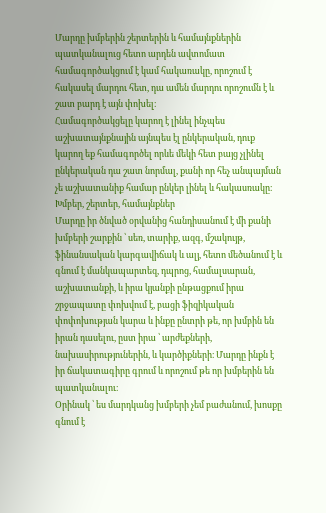Մարդը խմբերին շերտերին և համայնքներին պատկանալուց հետո արդեն ավտոմատ համագործակցում է կամ հակառակը, որոշում է հակասել մարդու հետ, դա ամեն մարդու որոշումն է և շատ բարդ է այն փոխել։
Համագործակցելը կարող է լինել ինչպես աշխատայնքնային այնպես էլ ընկերական, դուք կարող եք համագործել որևե մեկի հետ բայց չլինել ընկերական դա շատ նորմալ, քանի որ հեչ անպայման չե աշխատանիք համար ընկեր լինել և հակասռակը։
Խմբեր, շերտեր, համայնքներ
Մարդը իր ծնված օրվանից հանդիսանում է մի քանի խմբերի շարքին ՝ սեռ, տարիք, ազգ, մշակույթ, ֆինանսական կարգավիճակ և ալյ, հետո մեծանում է և գնում է մանկապարտեզ, դպրոց, համալսարան, աշխատանքի, և իրա կյանքի ընթացքում իրա շրջապատը փոխվում է, բացի ֆիզիկական փոփոխության կարա և ինքը ընտրի թե, որ խմբին են իրան դասելու, ըստ իրա ՝ արժեքների, նախասիրություներին, և կարծիքների։ Մարդը ինքն է իր ճակատագիրը գրում և որոշում թե որ խմբերին են պատկանալու։
Օրինակ ՝ ես մարդկանց խմբերի չեմ բաժանում, խոսքը գնում է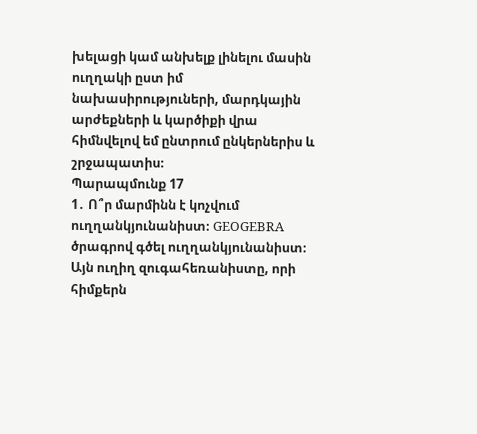խելացի կամ անխելք լինելու մասին ուղղակի ըստ իմ նախասիրություների, մարդկային արժեքների և կարծիքի վրա հիմնվելով եմ ընտրում ընկերներիս և շրջապատիս։
Պարապմունք 17
1․ Ո՞ր մարմինն է կոչվում ուղղանկյունանիստ։ GEOGEBRA ծրագրով գծել ուղղանկյունանիստ։
Այն ուղիղ զուգահեռանիստը, որի հիմքերն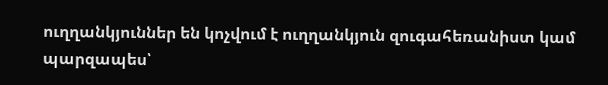ուղղանկյուններ են կոչվում է ուղղանկյուն զուգահեռանիստ կամ պարզապես՝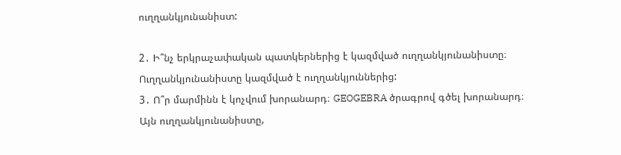ուղղանկյունանիստ:

2․ Ի՞նչ երկրաչափական պատկերներից է կազմված ուղղանկյունանիստը։
Ուղղանկյունանիստը կազմված է ուղղանկյուններից:
3․ Ո՞ր մարմինն է կոչվում խորանարդ։ GEOGEBRA ծրագրով գծել խորանարդ։
Այն ուղղանկյունանիստը,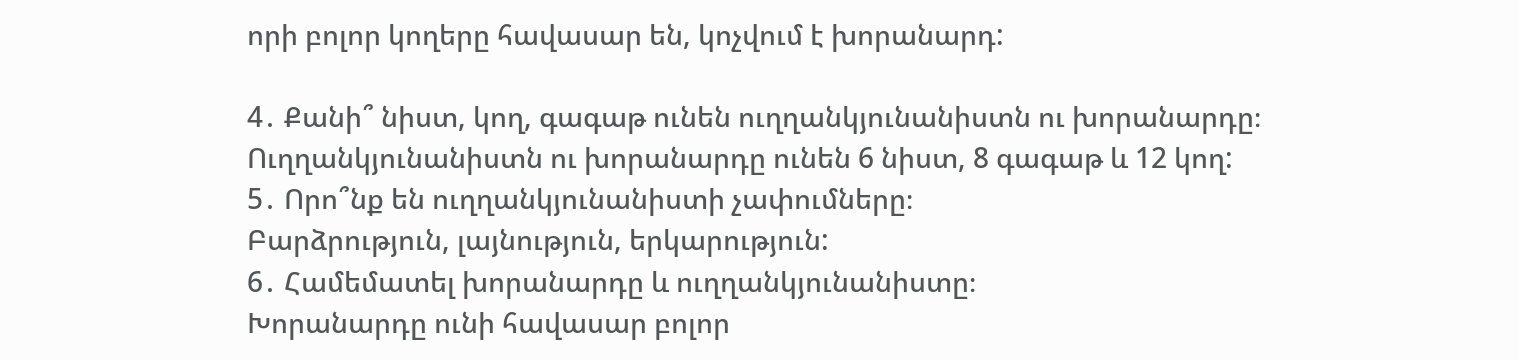որի բոլոր կողերը հավասար են, կոչվում է խորանարդ:

4․ Քանի՞ նիստ, կող, գագաթ ունեն ուղղանկյունանիստն ու խորանարդը։
Ուղղանկյունանիստն ու խորանարդը ունեն 6 նիստ, 8 գագաթ և 12 կող:
5․ Որո՞նք են ուղղանկյունանիստի չափումները։
Բարձրություն, լայնություն, երկարություն:
6․ Համեմատել խորանարդը և ուղղանկյունանիստը։
Խորանարդը ունի հավասար բոլոր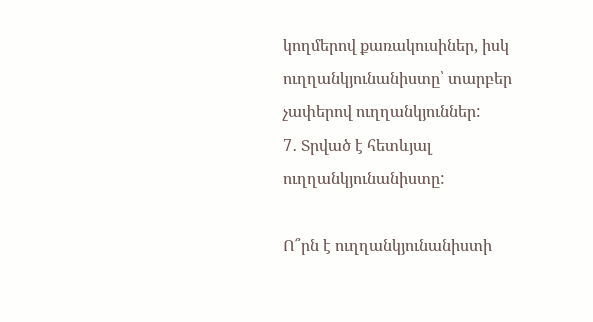կողմերով քառակուսիներ, իսկ ուղղանկյունանիստը՝ տարբեր չափերով ուղղանկյուններ:
7․ Տրված է հետևյալ ուղղանկյունանիստը:

Ո՞րն է ուղղանկյունանիստի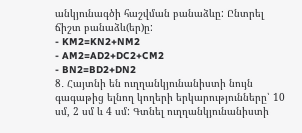անկյունագծի հաշվման բանաձևը: Ընտրել ճիշտ բանաձև(եր)ը:
- KM2=KN2+NM2
- AM2=AD2+DC2+CM2
- BN2=BD2+DN2
8․ Հայտնի են ուղղանկյունանիստի նույն գագաթից ելնող կողերի երկարությունները՝ 10 սմ, 2 սմ և 4 սմ: Գտնել ուղղանկյունանիստի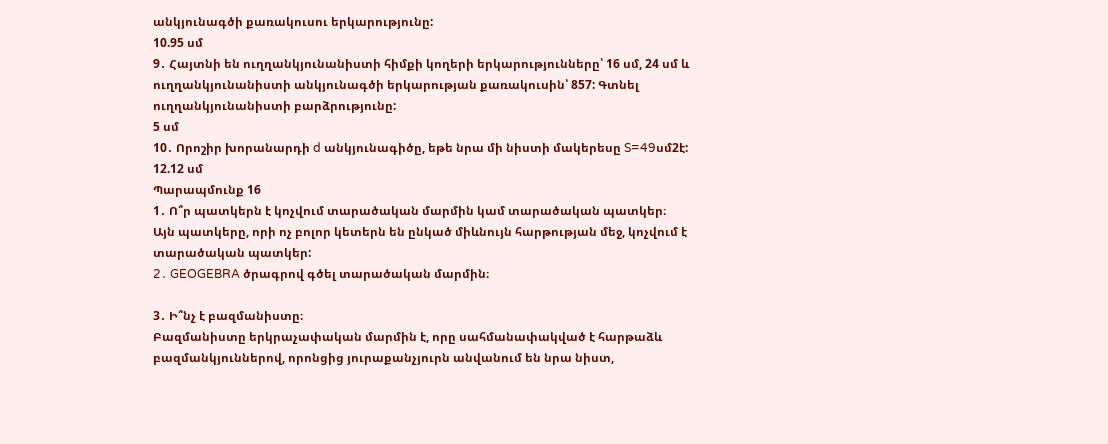անկյունագծի քառակուսու երկարությունը:
10.95 սմ
9․ Հայտնի են ուղղանկյունանիստի հիմքի կողերի երկարությունները՝ 16 սմ, 24 սմ և ուղղանկյունանիստի անկյունագծի երկարության քառակուսին՝ 857: Գտնել ուղղանկյունանիստի բարձրությունը:
5 սմ
10․ Որոշիր խորանարդի d անկյունագիծը, եթե նրա մի նիստի մակերեսը S=49սմ2է:
12.12 սմ
Պարապմունք 16
1․ Ո՞ր պատկերն է կոչվում տարածական մարմին կամ տարածական պատկեր։
Այն պատկերը, որի ոչ բոլոր կետերն են ընկած միևնույն հարթության մեջ, կոչվում է տարածական պատկեր:
2․ GEOGEBRA ծրագրով գծել տարածական մարմին։

3․ Ի՞նչ է բազմանիստը։
Բազմանիստը երկրաչափական մարմին է, որը սահմանափակված է հարթաձև բազմանկյուններով, որոնցից յուրաքանչյուրն անվանում են նրա նիստ,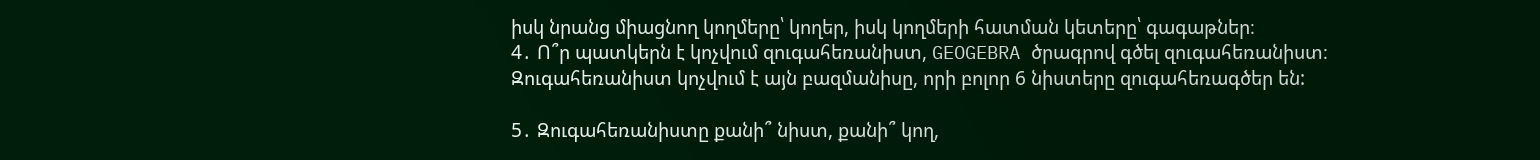իսկ նրանց միացնող կողմերը՝ կողեր, իսկ կողմերի հատման կետերը՝ գագաթներ։
4․ Ո՞ր պատկերն է կոչվում զուգահեռանիստ, GEOGEBRA ծրագրով գծել զուգահեռանիստ։
Զուգահեռանիստ կոչվում է այն բազմանիսը, որի բոլոր 6 նիստերը զուգահեռագծեր են:

5․ Զուգահեռանիստը քանի՞ նիստ, քանի՞ կող,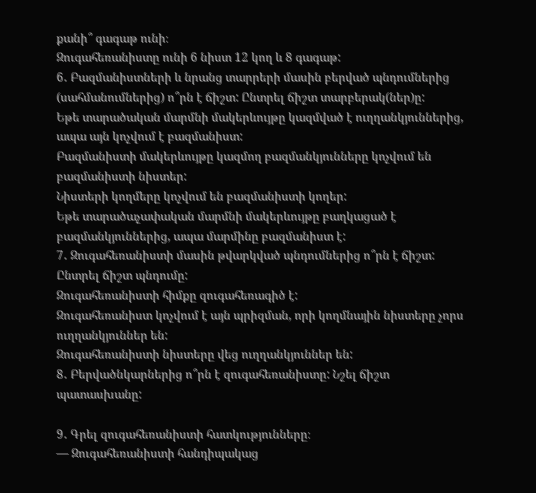քանի՞ գագաթ ունի։
Զուգահեռանիստը ունի 6 նիստ 12 կող և 8 գագաթ:
6․ Բազմանիստների և նրանց տարրերի մասին բերված պնդումներից (սահմանումներից) ո՞րն է ճիշտ: Ընտրել ճիշտ տարբերակ(ներ)ը:
Եթե տարածական մարմնի մակերևույթը կազմված է ուղղանկյուններից, ապա այն կոչվում է բազմանիստ:
Բազմանիստի մակերևույթը կազմող բազմանկյունները կոչվում են բազմանիստի նիստեր:
Նիստերի կողմերը կոչվում են բազմանիստի կողեր:
Եթե տարածաչափական մարմնի մակերևույթը բաղկացած է բազմանկյուններից, ապա մարմինը բազմանիստ է:
7․ Զուգահեռանիստի մասին թվարկված պնդումներից ո՞րն է ճիշտ: Ընտրել ճիշտ պնդումը:
Զուգահեռանիստի հիմքը զուգահեռագիծ է:
Զուգահեռանիստ կոչվում է այն պրիզման, որի կողմնային նիստերը չորս ուղղանկյուններ են:
Զուգահեռանիստի նիստերը վեց ուղղանկյուններ են:
8․ Բերվածնկարներից ո՞րն է զուգահեռանիստը: Նշել ճիշտ պատասխանը:

9․ Գրել զուգահեռանիստի հատկությունները։
— Զուգահեռանիստի հանդիպակաց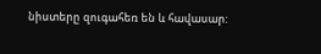նիստերը զուգահեռ են և հավասար: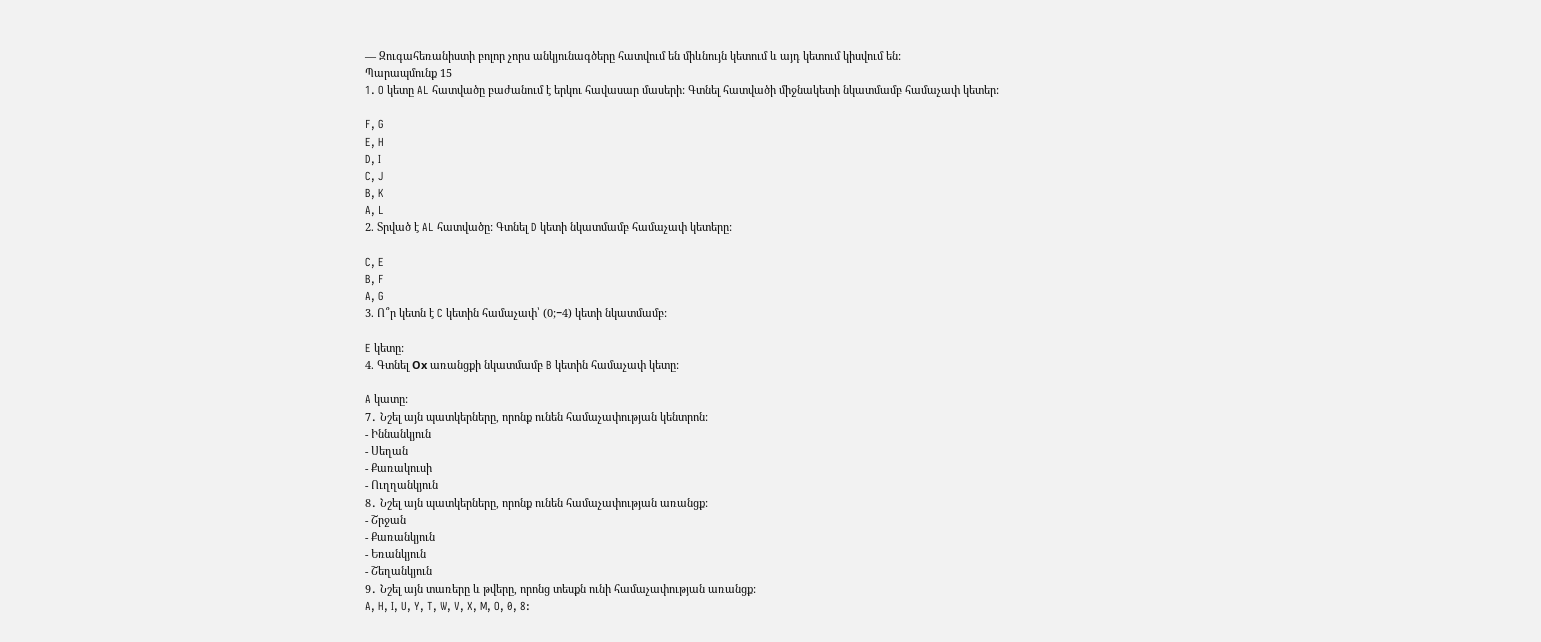— Զուգահեռանիստի բոլոր չորս անկյունագծերը հատվում են միևնույն կետում և այդ կետում կիսվում են:
Պարապմունք 15
1. O կետը AL հատվածը բաժանում է երկու հավասար մասերի: Գտնել հատվածի միջնակետի նկատմամբ համաչափ կետեր:

F, G
E, H
D, I
C, J
B, K
A, L
2. Տրված է AL հատվածը: Գտնել D կետի նկատմամբ համաչափ կետերը:

C, E
B, F
A, G
3. Ո՞ր կետն է C կետին համաչափ՝ (0;−4) կետի նկատմամբ:

E կետը:
4. Գտնել Оx առանցքի նկատմամբ B կետին համաչափ կետը:

A կատը:
7․ Նշել այն պատկերները, որոնք ունեն համաչափության կենտրոն:
- Իննանկյուն
- Սեղան
- Քառակուսի
- Ուղղանկյուն
8․ Նշել այն պատկերները, որոնք ունեն համաչափության առանցք:
- Շրջան
- Քառանկյուն
- Եռանկյուն
- Շեղանկյուն
9․ Նշել այն տառերը և թվերը, որոնց տեսքն ունի համաչափության առանցք:
A, H, I, U, Y, T, W, V, X, M, O, 0, 8: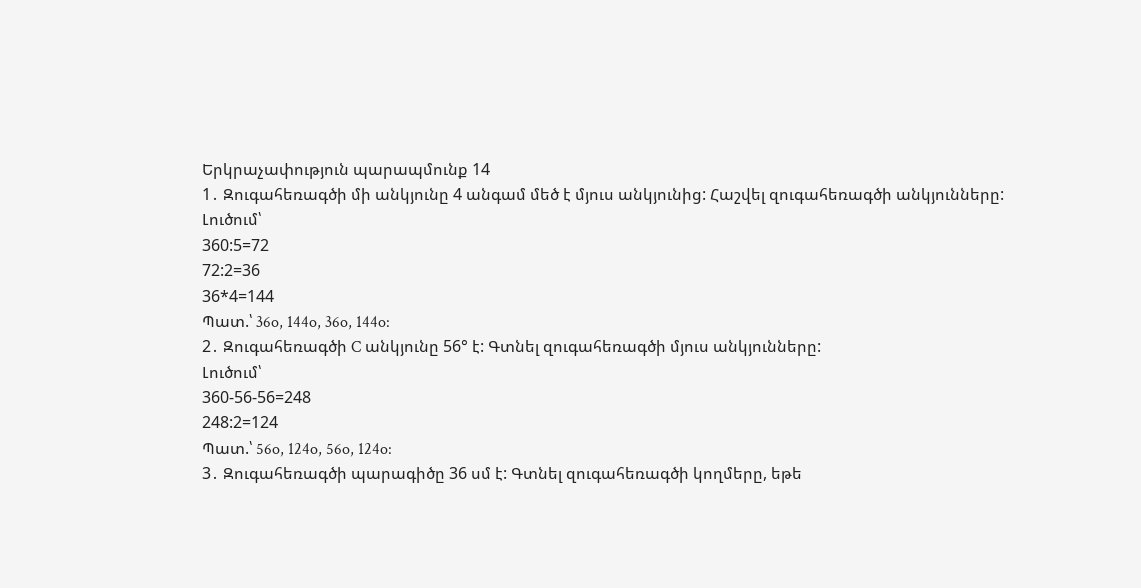Երկրաչափություն պարապմունք 14
1․ Զուգահեռագծի մի անկյունը 4 անգամ մեծ է մյուս անկյունից: Հաշվել զուգահեռագծի անկյունները:
Լուծում՝
360:5=72
72:2=36
36*4=144
Պատ.՝ 36o, 144o, 36o, 144o:
2․ Զուգահեռագծի C անկյունը 56° է: Գտնել զուգահեռագծի մյուս անկյունները:
Լուծում՝
360-56-56=248
248:2=124
Պատ.՝ 56o, 124o, 56o, 124o:
3․ Զուգահեռագծի պարագիծը 36 սմ է: Գտնել զուգահեռագծի կողմերը, եթե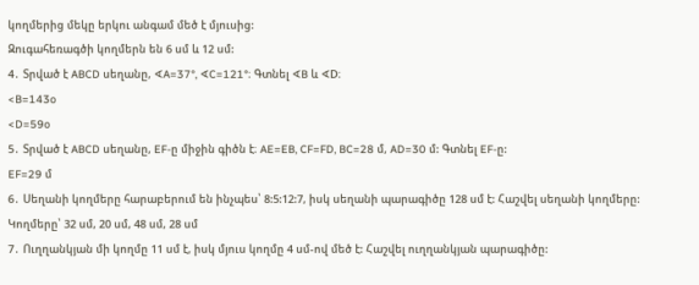կողմերից մեկը երկու անգամ մեծ է մյուսից:
Զուգահեռագծի կողմերն են 6 սմ և 12 սմ:
4․ Տրված է ABCD սեղանը, ∢A=37°, ∢C=121°։ Գտնել ∢B և ∢D։
<B=143o
<D=59o
5․ Տրված է ABCD սեղանը, EF-ը միջին գիծն է։ AE=EB, CF=FD, BC=28 մ, AD=30 մ: Գտնել EF-ը:
EF=29 մ
6․ Սեղանի կողմերը հարաբերում են ինչպես՝ 8:5:12:7, իսկ սեղանի պարագիծը 128 սմ է: Հաշվել սեղանի կողմերը:
Կողմերը՝ 32 սմ, 20 սմ, 48 սմ, 28 սմ
7․ Ուղղանկյան մի կողմը 11 սմ է, իսկ մյուս կողմը 4 սմ-ով մեծ է: Հաշվել ուղղանկյան պարագիծը: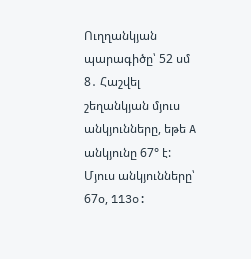Ուղղանկյան պարագիծը՝ 52 սմ
8․ Հաշվել շեղանկյան մյուս անկյունները, եթե A անկյունը 67° է:
Մյուս անկյունները՝ 67օ, 113o: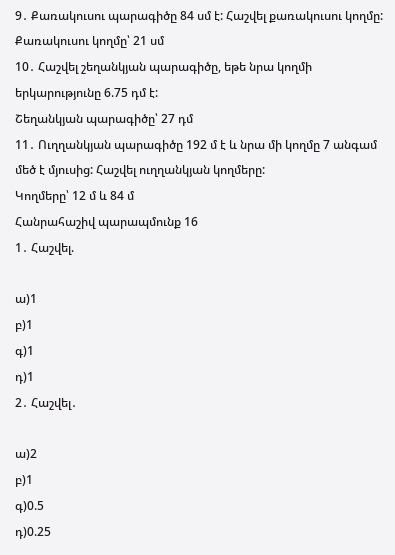9․ Քառակուսու պարագիծը 84 սմ է: Հաշվել քառակուսու կողմը:
Քառակուսու կողմը՝ 21 սմ
10․ Հաշվել շեղանկյան պարագիծը, եթե նրա կողմի երկարությունը 6.75 դմ է:
Շեղանկյան պարագիծը՝ 27 դմ
11․ Ուղղանկյան պարագիծը 192 մ է և նրա մի կողմը 7 անգամ մեծ է մյուսից: Հաշվել ուղղանկյան կողմերը:
Կողմերը՝ 12 մ և 84 մ
Հանրահաշիվ պարապմունք 16
1․ Հաշվել.

ա)1
բ)1
գ)1
դ)1
2․ Հաշվել․

ա)2
բ)1
գ)0.5
դ)0.25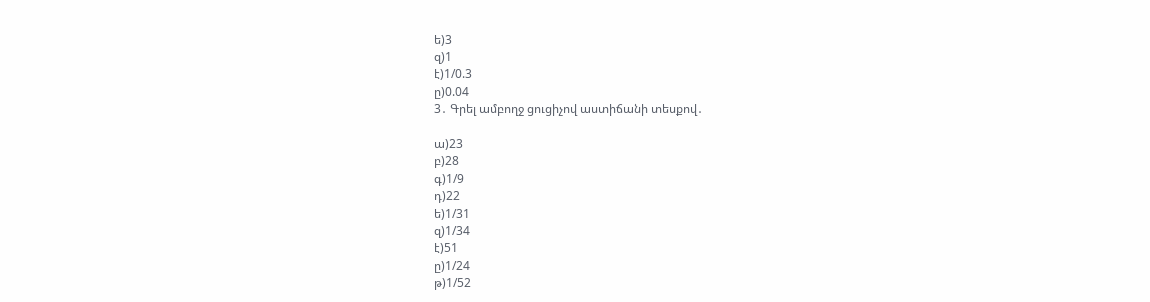ե)3
զ)1
է)1/0.3
ը)0.04
3․ Գրել ամբողջ ցուցիչով աստիճանի տեսքով․

ա)23
բ)28
գ)1/9
դ)22
ե)1/31
զ)1/34
է)51
ը)1/24
թ)1/52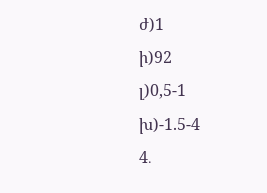ժ)1
ի)92
լ)0,5-1
խ)-1.5-4
4․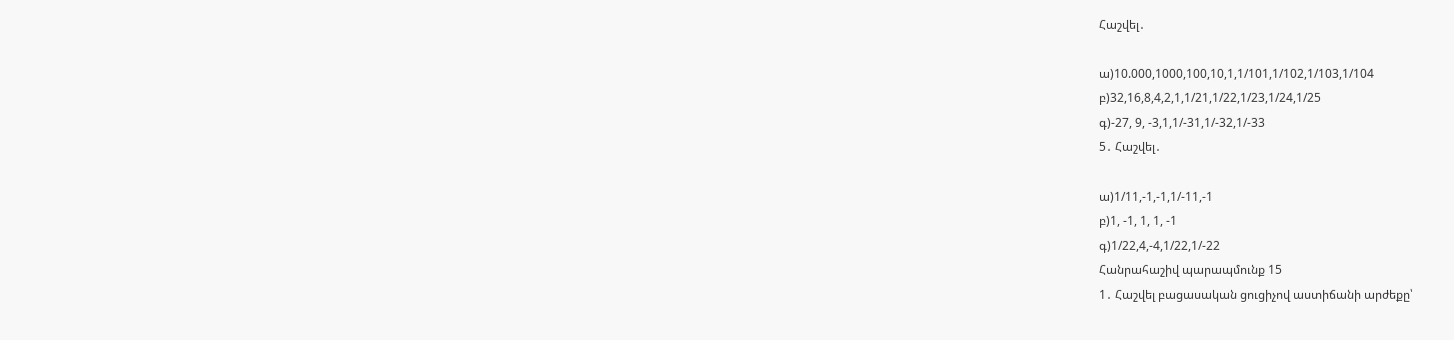Հաշվել․

ա)10.000,1000,100,10,1,1/101,1/102,1/103,1/104
բ)32,16,8,4,2,1,1/21,1/22,1/23,1/24,1/25
գ)-27, 9, -3,1,1/-31,1/-32,1/-33
5․ Հաշվել․

ա)1/11,-1,-1,1/-11,-1
բ)1, -1, 1, 1, -1
գ)1/22,4,-4,1/22,1/-22
Հանրահաշիվ պարապմունք 15
1․ Հաշվել բացասական ցուցիչով աստիճանի արժեքը՝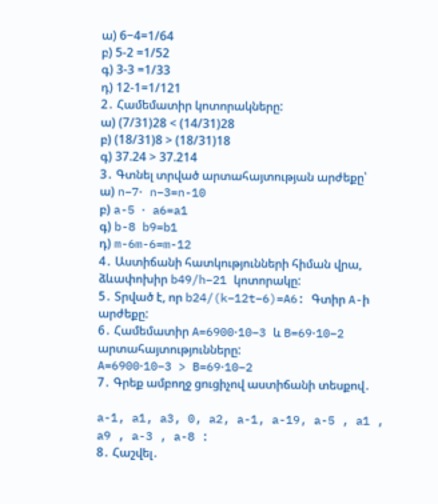ա) 6−4=1/64
բ) 5-2 =1/52
գ) 3-3 =1/33
դ) 12-1=1/121
2․ Համեմատիր կոտորակները:
ա) (7/31)28 < (14/31)28
բ) (18/31)8 > (18/31)18
գ) 37.24 > 37.214
3․ Գտնել տրված արտահայտության արժեքը՝
ա) n−7⋅ n−3=n-10
բ) a-5 ⋅ a6=a1
գ) b-8 b9=b1
դ) m-6m-6=m-12
4․ Աստիճանի հատկությունների հիման վրա, ձևափոխիր b49/h−21 կոտորակը:
5․ Տրված է, որ b24/(k−12t−6)=A6: Գտիր A-ի արժեքը:
6․ Համեմատիր A=6900⋅10−3 և B=69⋅10−2 արտահայտությունները:
A=6900⋅10−3 > B=69⋅10−2
7․ Գրեք ամբողջ ցուցիչով աստիճանի տեսքով․

a-1, a1, a3, 0, a2, a-1, a-19, a-5 , a1 , a9 , a-3 , a-8 :
8․ Հաշվել․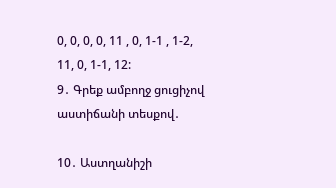0, 0, 0, 0, 11 , 0, 1-1 , 1-2, 11, 0, 1-1, 12:
9․ Գրեք ամբողջ ցուցիչով աստիճանի տեսքով․

10․ Աստղանիշի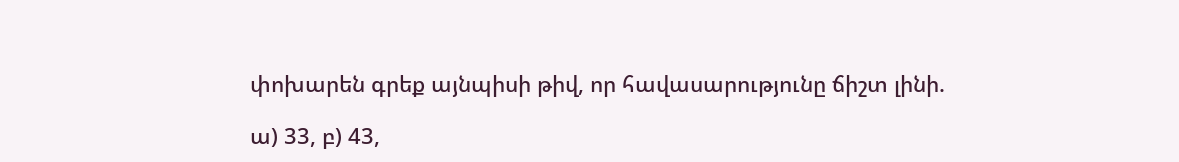փոխարեն գրեք այնպիսի թիվ, որ հավասարությունը ճիշտ լինի.

ա) 33, բ) 43,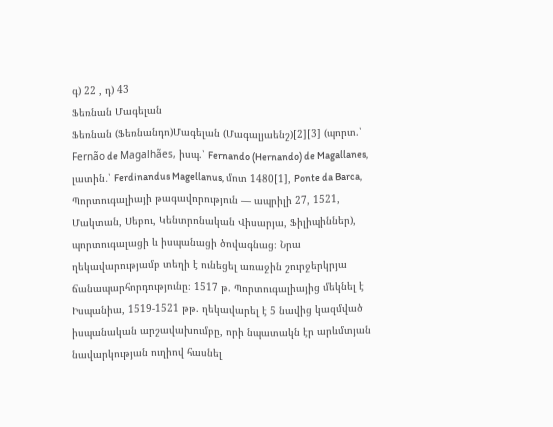գ) 22 , դ) 43
Ֆեռնան Մագելան
Ֆեռնան (Ֆեռնանդո)Մագելան (Մագալյաենշ)[2][3] (պորտ.՝ Fernão de Magalhães, իսպ.՝ Fernando (Hernando) de Magallanes, լատին․՝ Ferdinandus Magellanus, մոտ 1480[1], Ponte da Barca, Պորտուգալիայի թագավորություն — ապրիլի 27, 1521, Մակտան, Սեբու, Կենտրոնական Վիսարյա, Ֆիլիպիններ), պորտուգալացի և իսպանացի ծովագնաց։ Նրա ղեկավարությամբ տեղի է ունեցել առաջին շուրջերկրյա ճանապարհորդությունը։ 1517 թ. Պորտուգալիայից մեկնել է Իսպանիա, 1519-1521 թթ. ղեկավարել է 5 նավից կազմված իսպանական արշավախումբը, որի նպատակն էր արևմտյան նավարկության ուղիով հասնել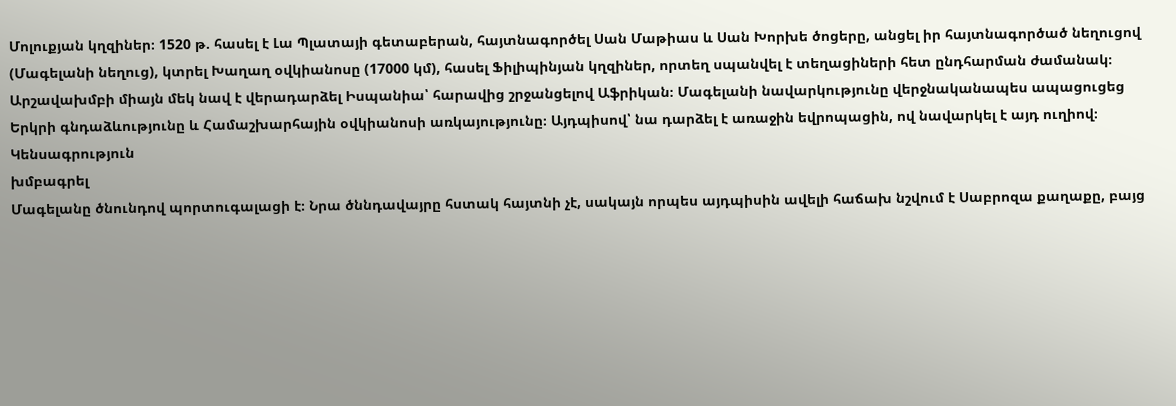Մոլուքյան կղզիներ։ 1520 թ. հասել է Լա Պլատայի գետաբերան, հայտնագործել Սան Մաթիաս և Սան Խորխե ծոցերը, անցել իր հայտնագործած նեղուցով (Մագելանի նեղուց), կտրել Խաղաղ օվկիանոսը (17000 կմ), հասել Ֆիլիպինյան կղզիներ, որտեղ սպանվել է տեղացիների հետ ընդհարման ժամանակ։ Արշավախմբի միայն մեկ նավ է վերադարձել Իսպանիա՝ հարավից շրջանցելով Աֆրիկան։ Մագելանի նավարկությունը վերջնականապես ապացուցեց Երկրի գնդաձևությունը և Համաշխարհային օվկիանոսի առկայությունը։ Այդպիսով՝ նա դարձել է առաջին եվրոպացին, ով նավարկել է այդ ուղիով։
Կենսագրություն
խմբագրել
Մագելանը ծնունդով պորտուգալացի է։ Նրա ծննդավայրը հստակ հայտնի չէ, սակայն որպես այդպիսին ավելի հաճախ նշվում է Սաբրոզա քաղաքը, բայց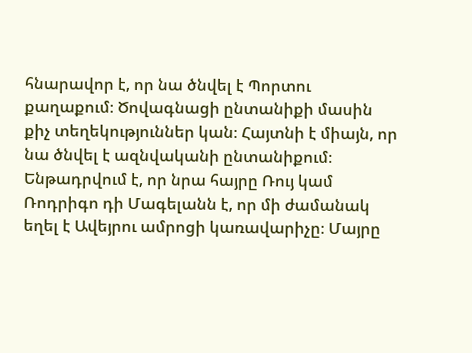հնարավոր է, որ նա ծնվել է Պորտու քաղաքում։ Ծովագնացի ընտանիքի մասին քիչ տեղեկություններ կան։ Հայտնի է միայն, որ նա ծնվել է ազնվականի ընտանիքում։ Ենթադրվում է, որ նրա հայրը Ռույ կամ Ռոդրիգո դի Մագելանն է, որ մի ժամանակ եղել է Ավեյրու ամրոցի կառավարիչը։ Մայրը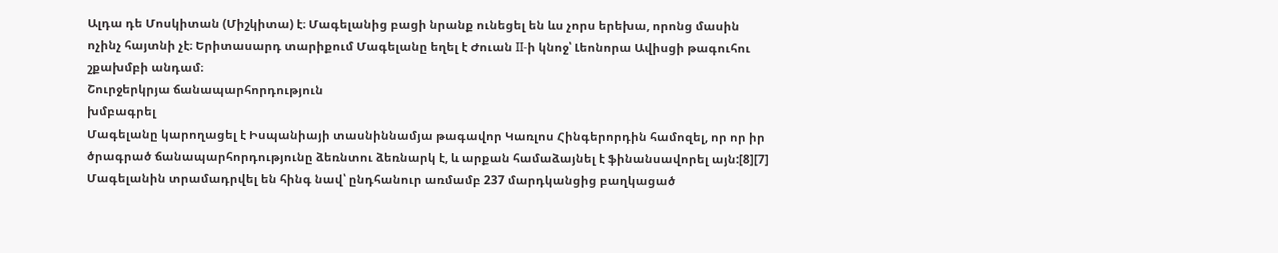Ալդա դե Մոսկիտան (Միշկիտա) է։ Մագելանից բացի նրանք ունեցել են ևս չորս երեխա, որոնց մասին ոչինչ հայտնի չէ։ Երիտասարդ տարիքում Մագելանը եղել է Ժուան II-ի կնոջ՝ Լեոնորա Ավիսցի թագուհու շքախմբի անդամ։
Շուրջերկրյա ճանապարհորդություն
խմբագրել
Մագելանը կարողացել է Իսպանիայի տասնիննամյա թագավոր Կառլոս Հինգերորդին համոզել, որ որ իր ծրագրած ճանապարհորդությունը ձեռնտու ձեռնարկ է, և արքան համաձայնել է ֆինանսավորել այն:[8][7] Մագելանին տրամադրվել են հինգ նավ՝ ընդհանուր առմամբ 237 մարդկանցից բաղկացած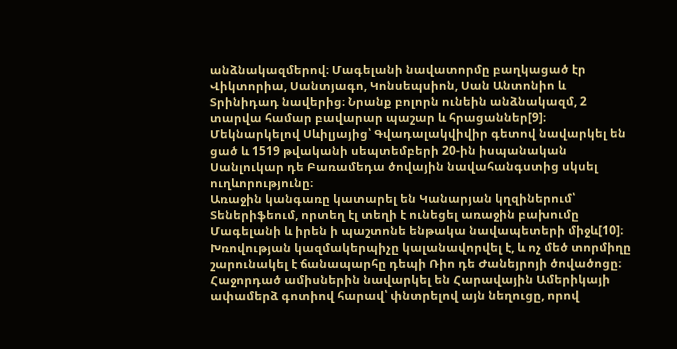անձնակազմերով։ Մագելանի նավատորմը բաղկացած էր Վիկտորիա, Սանտյագո, Կոնսեպսիոն, Սան Անտոնիո և Տրինիդադ նավերից։ Նրանք բոլորն ունեին անձնակազմ, 2 տարվա համար բավարար պաշար և հրացաններ[9]։ Մեկնարկելով Սևիլյայից՝ Գվադալակվիվիր գետով նավարկել են ցած և 1519 թվականի սեպտեմբերի 20-ին իսպանական Սանլուկար դե Բառամեդա ծովային նավահանգստից սկսել ուղևորությունը։
Առաջին կանգառը կատարել են Կանարյան կղզիներում՝ Տեներիֆեում, որտեղ էլ տեղի է ունեցել առաջին բախումը Մագելանի և իրեն ի պաշտոնե ենթակա նավապետերի միջև[10]։ Խռովության կազմակերպիչը կալանավորվել է, և ոչ մեծ տորմիղը շարունակել է ճանապարհը դեպի Ռիո դե Ժանեյրոյի ծովածոցը։ Հաջորդած ամիսներին նավարկել են Հարավային Ամերիկայի ափամերձ գոտիով հարավ՝ փնտրելով այն նեղուցը, որով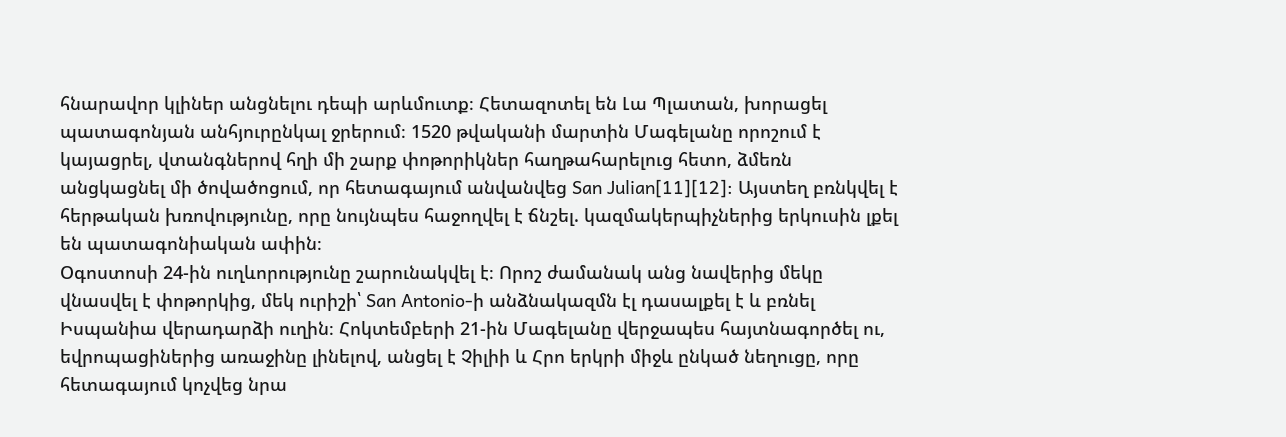հնարավոր կլիներ անցնելու դեպի արևմուտք։ Հետազոտել են Լա Պլատան, խորացել պատագոնյան անհյուրընկալ ջրերում։ 1520 թվականի մարտին Մագելանը որոշում է կայացրել, վտանգներով հղի մի շարք փոթորիկներ հաղթահարելուց հետո, ձմեռն անցկացնել մի ծովածոցում, որ հետագայում անվանվեց San Julian[11][12]: Այստեղ բռնկվել է հերթական խռովությունը, որը նույնպես հաջողվել է ճնշել. կազմակերպիչներից երկուսին լքել են պատագոնիական ափին։
Օգոստոսի 24-ին ուղևորությունը շարունակվել է։ Որոշ ժամանակ անց նավերից մեկը վնասվել է փոթորկից, մեկ ուրիշի՝ San Antonio-ի անձնակազմն էլ դասալքել է և բռնել Իսպանիա վերադարձի ուղին։ Հոկտեմբերի 21-ին Մագելանը վերջապես հայտնագործել ու, եվրոպացիներից առաջինը լինելով, անցել է Չիլիի և Հրո երկրի միջև ընկած նեղուցը, որը հետագայում կոչվեց նրա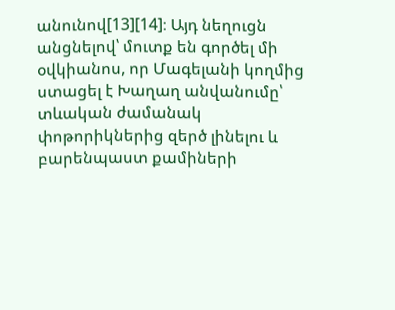անունով[13][14]։ Այդ նեղուցն անցնելով՝ մուտք են գործել մի օվկիանոս, որ Մագելանի կողմից ստացել է Խաղաղ անվանումը՝ տևական ժամանակ փոթորիկներից զերծ լինելու և բարենպաստ քամիների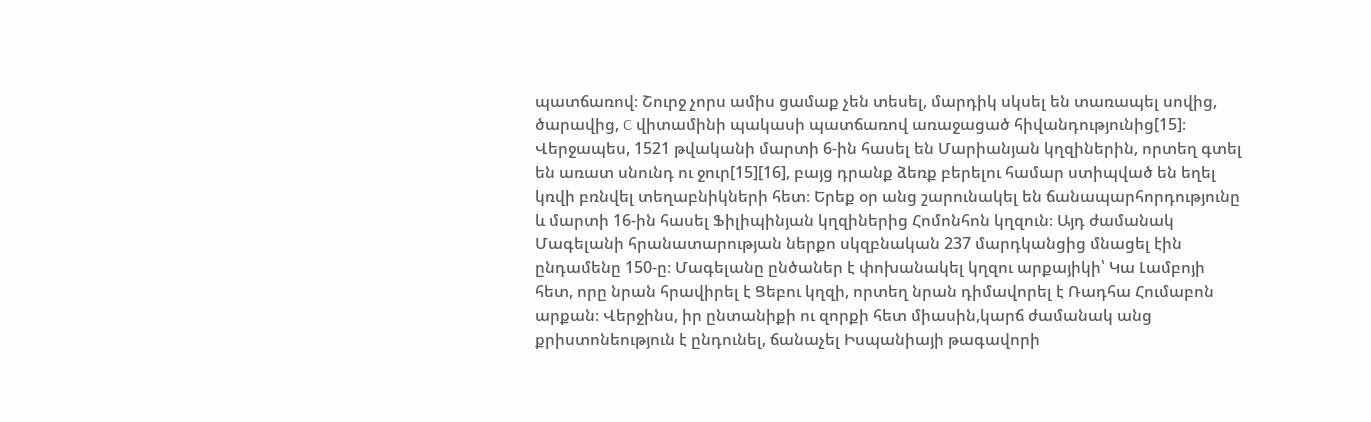պատճառով։ Շուրջ չորս ամիս ցամաք չեն տեսել, մարդիկ սկսել են տառապել սովից, ծարավից, C վիտամինի պակասի պատճառով առաջացած հիվանդությունից[15]։
Վերջապես, 1521 թվականի մարտի 6-ին հասել են Մարիանյան կղզիներին, որտեղ գտել են առատ սնունդ ու ջուր[15][16], բայց դրանք ձեռք բերելու համար ստիպված են եղել կռվի բռնվել տեղաբնիկների հետ։ Երեք օր անց շարունակել են ճանապարհորդությունը և մարտի 16-ին հասել Ֆիլիպինյան կղզիներից Հոմոնհոն կղզուն։ Այդ ժամանակ Մագելանի հրանատարության ներքո սկզբնական 237 մարդկանցից մնացել էին ընդամենը 150-ը։ Մագելանը ընծաներ է փոխանակել կղզու արքայիկի՝ Կա Լամբոյի հետ, որը նրան հրավիրել է Ցեբու կղզի, որտեղ նրան դիմավորել է Ռադհա Հումաբոն արքան։ Վերջինս, իր ընտանիքի ու զորքի հետ միասին,կարճ ժամանակ անց քրիստոնեություն է ընդունել, ճանաչել Իսպանիայի թագավորի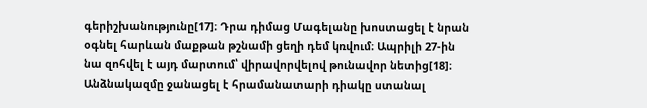գերիշխանությունը[17]։ Դրա դիմաց Մագելանը խոստացել է նրան օգնել հարևան մաքթան թշնամի ցեղի դեմ կռվում։ Ապրիլի 27-ին նա զոհվել է այդ մարտում՝ վիրավորվելով թունավոր նետից[18]։ Անձնակազմը ջանացել է հրամանատարի դիակը ստանալ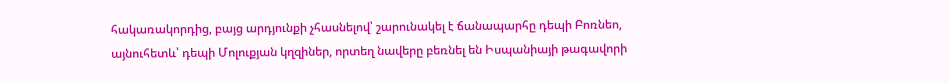հակառակորդից, բայց արդյունքի չհասնելով՝ շարունակել է ճանապարհը դեպի Բոռնեո, այնուհետև՝ դեպի Մոլուքյան կղզիներ, որտեղ նավերը բեռնել են Իսպանիայի թագավորի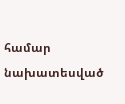համար նախատեսված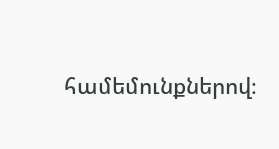համեմունքներով։